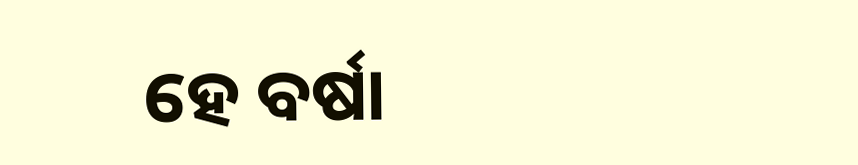ହେ ବର୍ଷା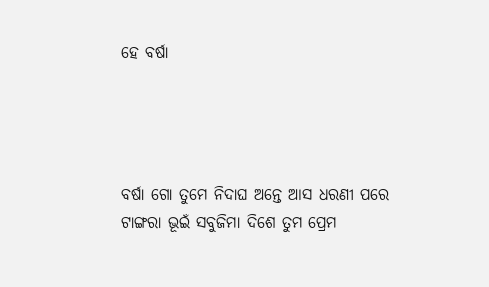ହେ ବର୍ଷା




ବର୍ଷା ଗୋ ତୁମେ ନିଦାଘ ଅନ୍ତେ ଆସ ଧରଣୀ ପରେ
ଟାଙ୍ଗରା ଭୂଇଁ ସବୁଜିମା ଦିଶେ ତୁମ ପ୍ରେମ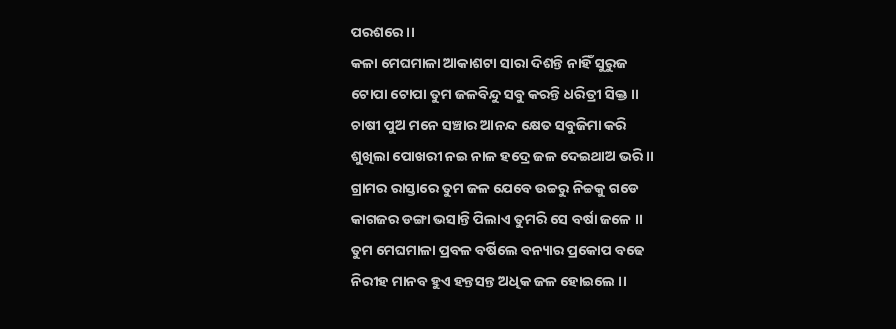ପରଶରେ।।
କଳା ମେଘମାଳା ଆକାଶଟା ସାରା ଦିଶନ୍ତି ନାହିଁ ସୁରୁଜ
ଟୋପା ଟୋପା ତୁମ ଜଳବିନ୍ଦୁ ସବୁ କରନ୍ତି ଧରିତ୍ରୀ ସିକ୍ତ ।।
ଚାଷୀ ପୁଅ ମନେ ସଞ୍ଚାର ଆନନ୍ଦ କ୍ଷେତ ସବୁଜିମା କରି
ଶୁଖିଲା ପୋଖରୀ ନଇ ନାଳ ହଦ୍ରେ ଜଳ ଦେଇଥାଅ ଭରି ।।
ଗ୍ରାମର ରାସ୍ତାରେ ତୁମ ଜଳ ଯେବେ ଉଚ୍ଚରୁ ନିଚ୍ଚକୁ ଗଡେ
କାଗଜର ଡଙ୍ଗା ଭସାନ୍ତି ପିଲାଏ ତୁମରି ସେ ବର୍ଷା ଜଳେ ।।
ତୁମ ମେଘମାଳା ପ୍ରବଳ ବର୍ଷିଲେ ବନ୍ୟାର ପ୍ରକୋପ ବଢେ
ନିରୀହ ମାନବ ହୁଏ ହନ୍ତସନ୍ତ ଅଧିକ ଜଳ ହୋଇଲେ ।।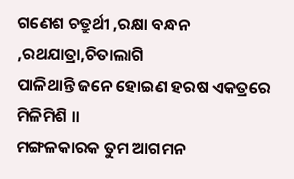ଗଣେଶ ଚତ୍ରୁର୍ଥୀ ,ରକ୍ଷା ବନ୍ଧନ ,ରଥଯାତ୍ରା,ଚିତାଲାଗି
ପାଳିଥାନ୍ତି ଜନେ ହୋଇଣ ହରଷ ଏକତ୍ରରେ ମିଳିମିଶି ।।
ମଙ୍ଗଳକାରକ ତୁମ ଆଗମନ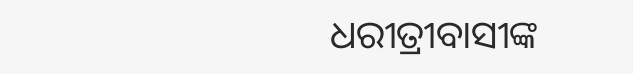ଧରୀତ୍ରୀବାସୀଙ୍କ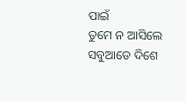ପାଇଁ
ତୁମେ ନ ଆସିଲେ ସବୁଆଡେ ଦିଶେ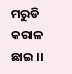ମରୁଡି କରାଳ ଛାଇ ।।